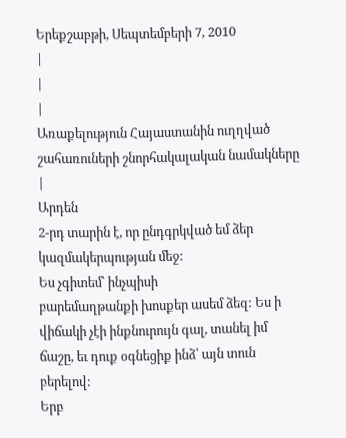Երեքշաբթի, Սեպտեմբերի 7, 2010
|
|
|
Առաքելություն Հայաստանին ուղղված շահառուների շնորհակալական նամակները |
Արդեն
2-րդ տարին է, որ ընդգրկված եմ ձեր կազմակերպության մեջ:
Ես չգիտեմ՝ ինչպիսի
բարեմաղթանքի խոսքեր ասեմ ձեզ: Ես ի վիճակի չէի ինքնուրույն գալ, տանել իմ
ճաշը, եւ դուք օգնեցիք ինձ՝ այն տուն բերելով:
Երբ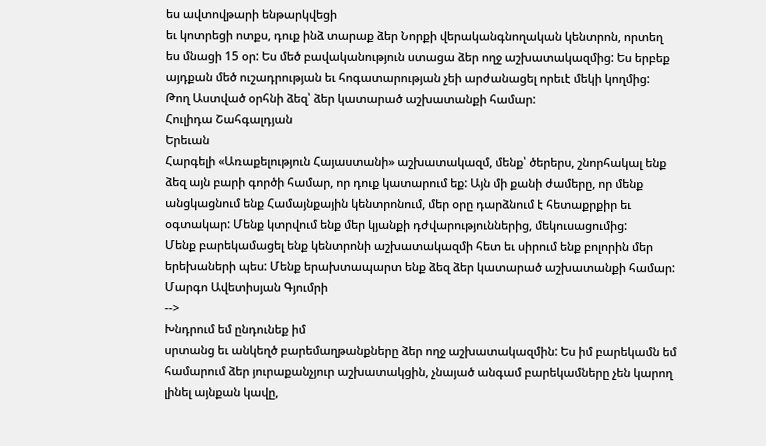ես ավտովթարի ենթարկվեցի
եւ կոտրեցի ոտքս, դուք ինձ տարաք ձեր Նորքի վերականգնողական կենտրոն, որտեղ
ես մնացի 15 օր: Ես մեծ բավականություն ստացա ձեր ողջ աշխատակազմից: Ես երբեք
այդքան մեծ ուշադրության եւ հոգատարության չեի արժանացել որեւէ մեկի կողմից:
Թող Աստված օրհնի ձեզ՝ ձեր կատարած աշխատանքի համար:
Հուլիդա Շահգալդյան
Երեւան
Հարգելի «Առաքելություն Հայաստանի» աշխատակազմ, մենք՝ ծերերս, շնորհակալ ենք
ձեզ այն բարի գործի համար, որ դուք կատարում եք: Այն մի քանի ժամերը, որ մենք
անցկացնում ենք Համայնքային կենտրոնում, մեր օրը դարձնում է հետաքրքիր եւ
օգտակար: Մենք կտրվում ենք մեր կյանքի դժվարություններից, մեկուսացումից:
Մենք բարեկամացել ենք կենտրոնի աշխատակազմի հետ եւ սիրում ենք բոլորին մեր
երեխաների պես: Մենք երախտապարտ ենք ձեզ ձեր կատարած աշխատանքի համար:
Մարգո Ավետիսյան Գյումրի
-->
Խնդրում եմ ընդունեք իմ
սրտանց եւ անկեղծ բարեմաղթանքները ձեր ողջ աշխատակազմին: Ես իմ բարեկամն եմ
համարում ձեր յուրաքանչյուր աշխատակցին, չնայած անգամ բարեկամները չեն կարող
լինել այնքան կավը,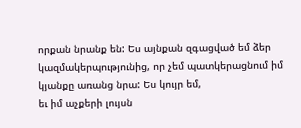որքան նրանք են: Ես այնքան զգացված եմ ձեր
կազմակերպությունից, որ չեմ պատկերացնում իմ կյանքը առանց նրա: Ես կույր եմ,
եւ իմ աչքերի լույսն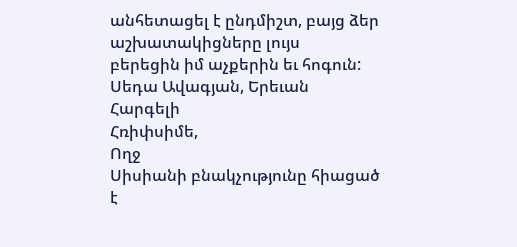անհետացել է ընդմիշտ, բայց ձեր աշխատակիցները լույս
բերեցին իմ աչքերին եւ հոգուն:
Սեդա Ավագյան, Երեւան
Հարգելի
Հռիփսիմե,
Ողջ
Սիսիանի բնակչությունը հիացած է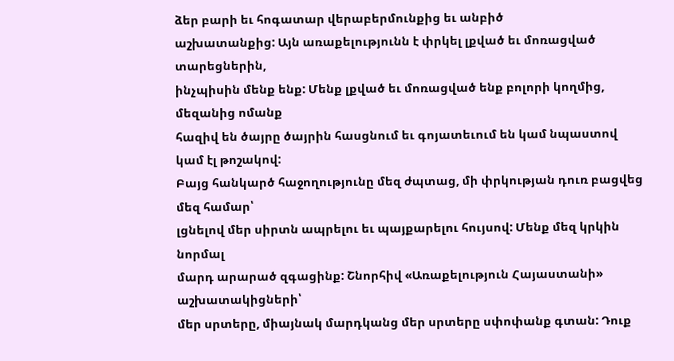ձեր բարի եւ հոգատար վերաբերմունքից եւ անբիծ
աշխատանքից: Այն առաքելությունն է փրկել լքված եւ մոռացված տարեցներին,
ինչպիսին մենք ենք: Մենք լքված եւ մոռացված ենք բոլորի կողմից, մեզանից ոմանք
հազիվ են ծայրը ծայրին հասցնում եւ գոյատեւում են կամ նպաստով կամ էլ թոշակով:
Բայց հանկարծ հաջողությունը մեզ ժպտաց, մի փրկության դուռ բացվեց մեզ համար՝
լցնելով մեր սիրտն ապրելու եւ պայքարելու հույսով: Մենք մեզ կրկին նորմալ
մարդ արարած զգացինք: Շնորհիվ «Առաքելություն Հայաստանի» աշխատակիցների՝
մեր սրտերը, միայնակ մարդկանց մեր սրտերը սփոփանք գտան: Դուք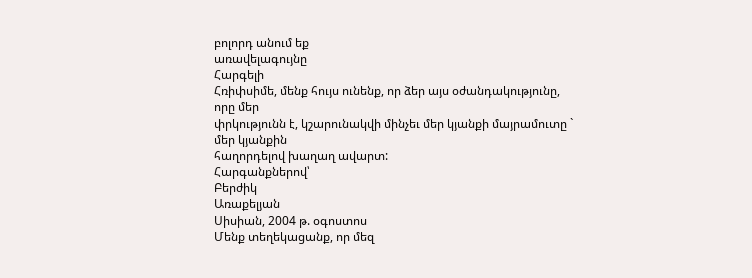բոլորդ անում եք
առավելագույնը
Հարգելի
Հռիփսիմե, մենք հույս ունենք, որ ձեր այս օժանդակությունը, որը մեր
փրկությունն է, կշարունակվի մինչեւ մեր կյանքի մայրամուտը ` մեր կյանքին
հաղորդելով խաղաղ ավարտ:
Հարգանքներով՝
Բերժիկ
Առաքելյան
Սիսիան, 2004 թ. օգոստոս
Մենք տեղեկացանք, որ մեզ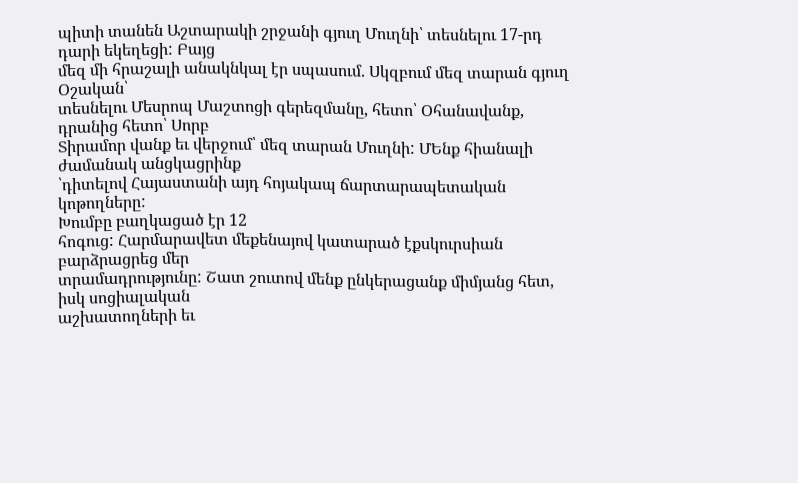պիտի տանեն Աշտարակի շրջանի գյուղ Մուղնի՝ տեսնելու 17-րդ դարի եկեղեցի: Բայց
մեզ մի հրաշալի անակնկալ էր սպասում. Սկզբում մեզ տարան գյուղ Օշական՝
տեսնելու Մեսրոպ Մաշտոցի գերեզմանը, հետո՝ Օհանավանք, դրանից հետո՝ Սորբ
Տիրամոր վանք եւ վերջում՝ մեզ տարան Մուղնի: ՄԵնք հիանալի ժամանակ անցկացրինք
՝դիտելով Հայաստանի այդ հոյակապ ճարտարապետական կոթողները:
Խումբը բաղկացած էր 12
հոգուց: Հարմարավետ մեքենայով կատարած էքսկուրսիան բարձրացրեց մեր
տրամադրությունը: Շատ շուտով մենք ընկերացանք միմյանց հետ, իսկ սոցիալական
աշխատողների եւ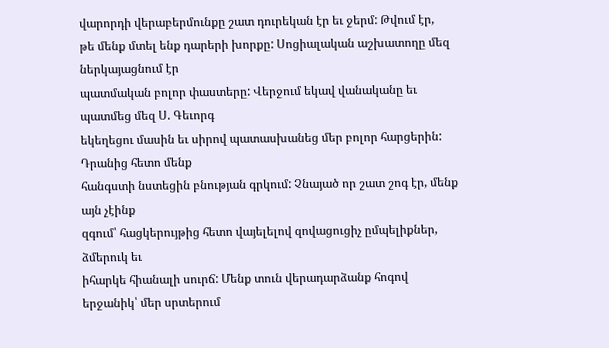վարորդի վերաբերմունքը շատ դուրեկան էր եւ ջերմ: Թվում էր,
թե մենք մտել ենք դարերի խորքը: Սոցիալական աշխատողը մեզ ներկայացնում էր
պատմական բոլոր փաստերը: Վերջում եկավ վանականը եւ պատմեց մեզ Ս. Գեւորգ
եկեղեցու մասին եւ սիրով պատասխանեց մեր բոլոր հարցերին: Դրանից հետո մենք
հանգստի նստեցին բնության գրկում: Չնայած որ շատ շոգ էր, մենք այն չէինք
զգում՝ հացկերույթից հետո վայելելով զովացուցիչ ըմպելիքներ, ձմերուկ եւ
իհարկե հիանալի սուրճ: Մենք տուն վերադարձանք հոգով երջանիկ՝ մեր սրտերում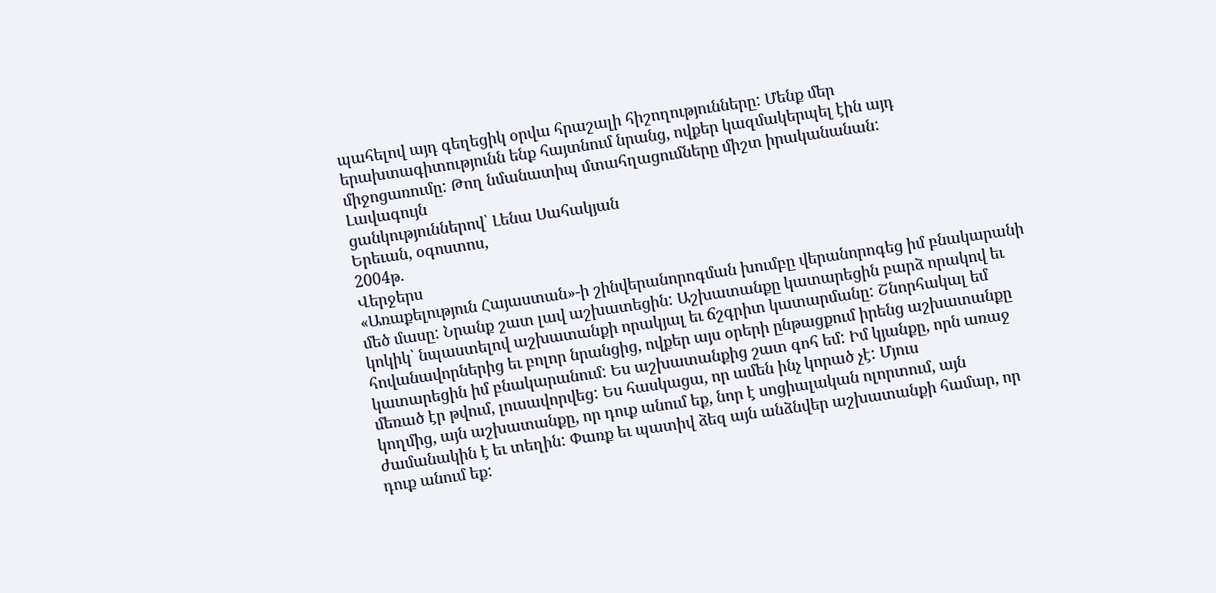պահելով այդ գեղեցիկ օրվա հրաշալի հիշողությունները: Մենք մեր
երախտագիտությունն ենք հայտնում նրանց, ովքեր կազմակերպել էին այդ
միջոցառումը: Թող նմանատիպ մտահղացումները միշտ իրականանան:
Լավագույն
ցանկություններով՝ Լենա Սահակյան
Երեւան, օգոստոս,
2004թ.
Վերջերս
«Առաքելություն Հայաստան»-ի շինվերանորոգման խումբը վերանորոգեց իմ բնակարանի
մեծ մասը: Նրանք շատ լավ աշխատեցին: Աշխատանքը կատարեցին բարձ որակով եւ
կոկիկ՝ նպաստելով աշխատանքի որակյալ եւ ճշգրիտ կատարմանը: Շնորհակալ եմ
հովանավորներից եւ բոլոր նրանցից, ովքեր այս օրերի ընթացքում իրենց աշխատանքը
կատարեցին իմ բնակարանում: Ես աշխատանքից շատ գոհ եմ: Իմ կյանքը, որն առաջ
մեռած էր թվում, լուսավորվեց: Ես հասկացա, որ ամեն ինչ կորած չէ: Մյուս
կողմից, այն աշխատանքը, որ դուք անում եք, նոր է սոցիալական ոլորտում, այն
ժամանակին է եւ տեղին: Փառք եւ պատիվ ձեզ այն անձնվեր աշխատանքի համար, որ
դուք անում եք: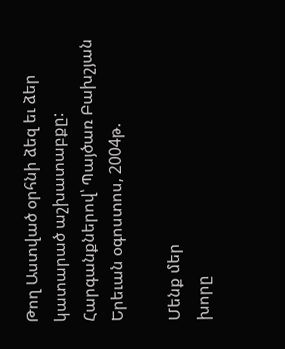Թող Աստված օրհնի ձեզ եւ ձեր կատարած աշխատաբքը:
Հարգանքներով՝ Պայծառ Բախշյան
Երեւան օգոստոս, 2004թ.

Մենք մեր
խորը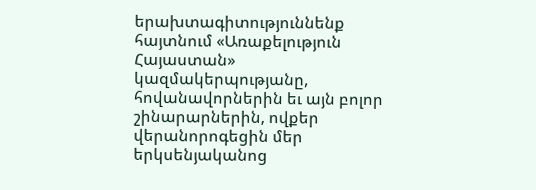երախտագիտություննենք հայտնում «Առաքելություն Հայաստան»
կազմակերպությանը, հովանավորներին եւ այն բոլոր շինարարներին, ովքեր
վերանորոգեցին մեր երկսենյականոց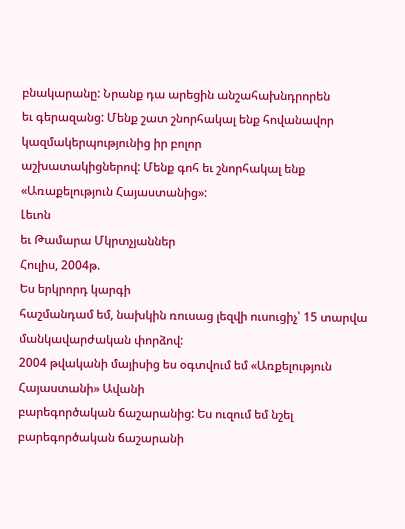բնակարանը: Նրանք դա արեցին անշահախնդրորեն
եւ գերազանց: Մենք շատ շնորհակալ ենք հովանավոր կազմակերպությունից իր բոլոր
աշխատակիցներով: Մենք գոհ եւ շնորհակալ ենք «Առաքելություն Հայաստանից»:
Լեւոն
եւ Թամարա Մկրտչյաններ
Հուլիս, 2004թ.
Ես երկրորդ կարգի
հաշմանդամ եմ, նախկին ռուսաց լեզվի ուսուցիչ՝ 15 տարվա մանկավարժական փորձով:
2004 թվականի մայիսից ես օգտվում եմ «Առքելություն Հայաստանի» Ավանի
բարեգործական ճաշարանից: Ես ուզում եմ նշել բարեգործական ճաշարանի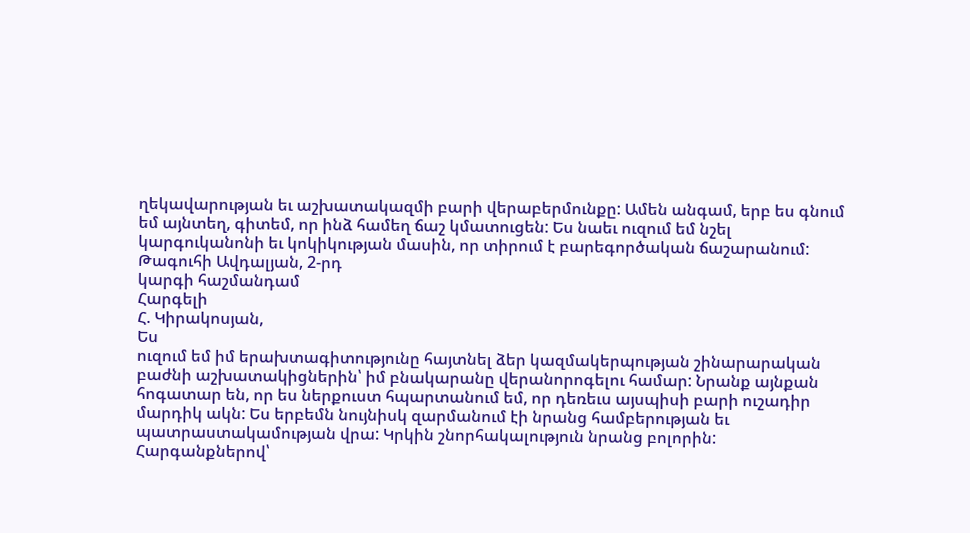ղեկավարության եւ աշխատակազմի բարի վերաբերմունքը: Ամեն անգամ, երբ ես գնում
եմ այնտեղ, գիտեմ, որ ինձ համեղ ճաշ կմատուցեն: Ես նաեւ ուզում եմ նշել
կարգուկանոնի եւ կոկիկության մասին, որ տիրում է բարեգործական ճաշարանում:
Թագուհի Ավդալյան, 2-րդ
կարգի հաշմանդամ
Հարգելի
Հ. Կիրակոսյան,
Ես
ուզում եմ իմ երախտագիտությունը հայտնել ձեր կազմակերպության շինարարական
բաժնի աշխատակիցներին՝ իմ բնակարանը վերանորոգելու համար: Նրանք այնքան
հոգատար են, որ ես ներքուստ հպարտանում եմ, որ դեռեւս այսպիսի բարի ուշադիր
մարդիկ ակն: Ես երբեմն նույնիսկ զարմանում էի նրանց համբերության եւ
պատրաստակամության վրա: Կրկին շնորհակալություն նրանց բոլորին:
Հարգանքներով՝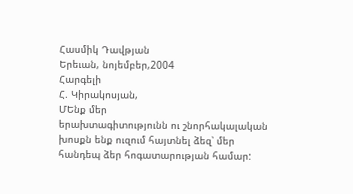Հասմիկ Դավթյան
Երեւան, նոյեմբեր,2004
Հարգելի
Հ. Կիրակոսյան,
ՄԵնք մեր
երախտագիտությունն ու շնորհակալական խոսքն ենք ուզում հայտնել ձեզ՝ մեր
հանդեպ ձեր հոգատարության համար: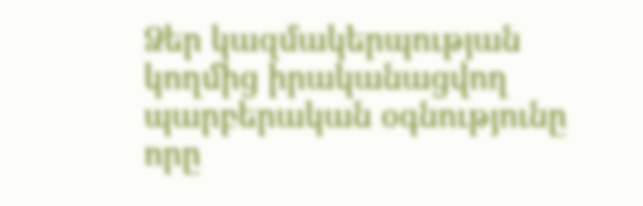Ձեր կազմակերպության կողմից իրականացվող
պարբերական օգնությունը որը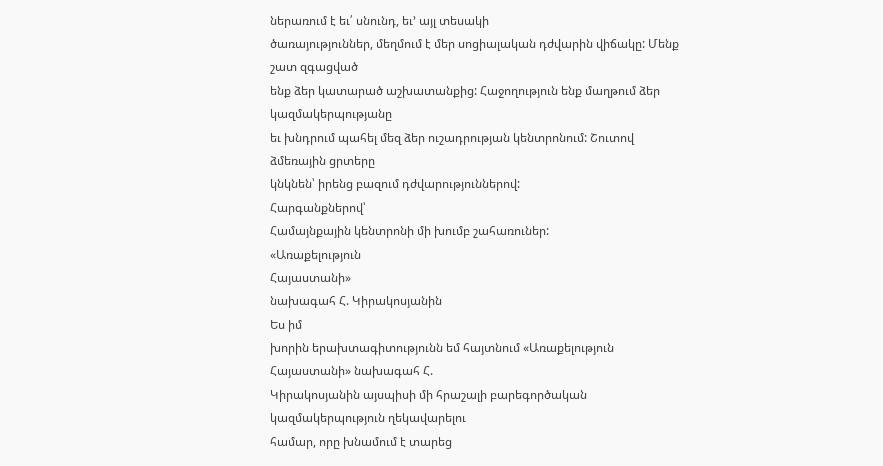ներառում է եւ՛ սնունդ, եւ՚ այլ տեսակի
ծառայություններ, մեղմում է մեր սոցիալական դժվարին վիճակը: Մենք շատ զգացված
ենք ձեր կատարած աշխատանքից: Հաջողություն ենք մաղթում ձեր կազմակերպությանը
եւ խնդրում պահել մեզ ձեր ուշադրության կենտրոնում: Շուտով ձմեռային ցրտերը
կնկնեն՝ իրենց բազում դժվարություններով:
Հարգանքներով՝
Համայնքային կենտրոնի մի խումբ շահառուներ:
«Առաքելություն
Հայաստանի»
նախագահ Հ. Կիրակոսյանին
Ես իմ
խորին երախտագիտությունն եմ հայտնում «Առաքելություն Հայաստանի» նախագահ Հ.
Կիրակոսյանին այսպիսի մի հրաշալի բարեգործական կազմակերպություն ղեկավարելու
համար, որը խնամում է տարեց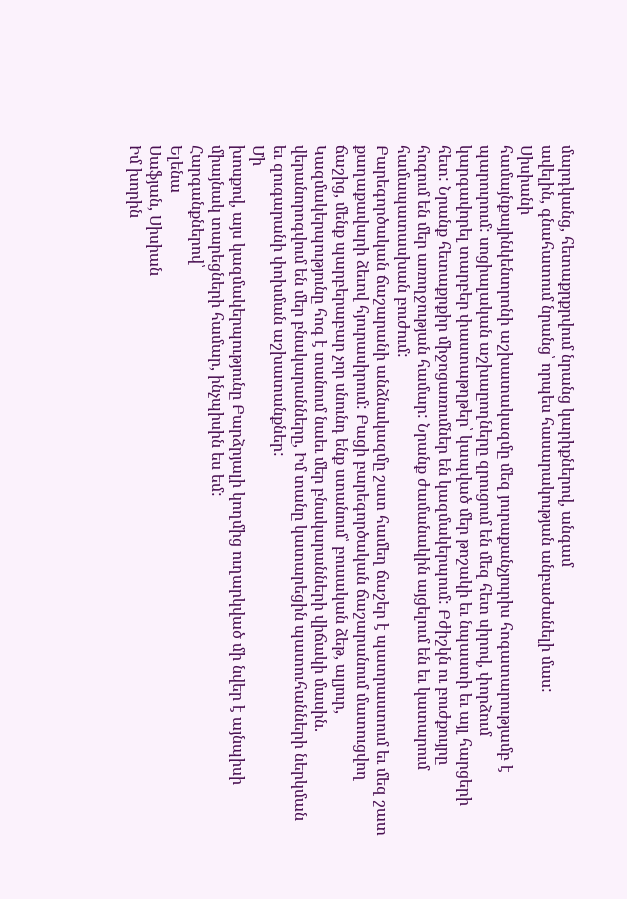մարդկանց, հետաքրքրվում նրանց կարիքներով, անգամ
ավելին, գնահատում նրանց՝ որպես հասարակության անբաժանելի մաս:
Սիսիանի
համայնքայինկենտրոնի աշխատակազմը մեզ յուրաքանչյուրիս հոգատարությամբ է
պարուրում: սոցիալական աշխաըողները զրուցում են մեզ հետ սիրով, փորձում
կարգավորել տարբեր փաստաթղթեր՝ կապված մեր թոշակի եւ նպաստի եւ այլ հարցերի
հետ: Նրանք հետաքրքիր միջոցառումներ են կազմակերպում: Բժիշկն ու բուժքույրը
հոգում են մեր առողջության համար: Նրանք ժամանակին այցելում են եւ կատարում
համապատասխան բուժում:
Բարեգործական ճաշարանի անձնակազմը շատ համեղ ճաշեր է պատրաստում եւ մեզ շատ
քաղաքավարի ձեւով հյուրասիրում: Բացի բարեգործական ճաշարանում մատուցվող
ճաշից, մենք պարբերաբար չոր սնունդ ենք ստանում՝ բուսական ձեթ, ալյուր,
Կազմակերպությունը հոգ է տանում նաեւ մեր բնակարանների վիճակի մասին.
վերանորոգվում են մեր բնակարանները, Իմ տանը կատարեցին պատուհանների ներկման
եւ զուգարանի փոխման աշխատանքներ:
Մի
խոսքով, այս կազմակերպությունը Բարձրյալի կողմից ուղարկված մի նվեր է այնպիսի
միայնակ տարեցների համար, ինչպիսին ես եմ:
Հարգանքներով՝
Ելենա
Սաֆյան, Սիսիան
Իմ խորին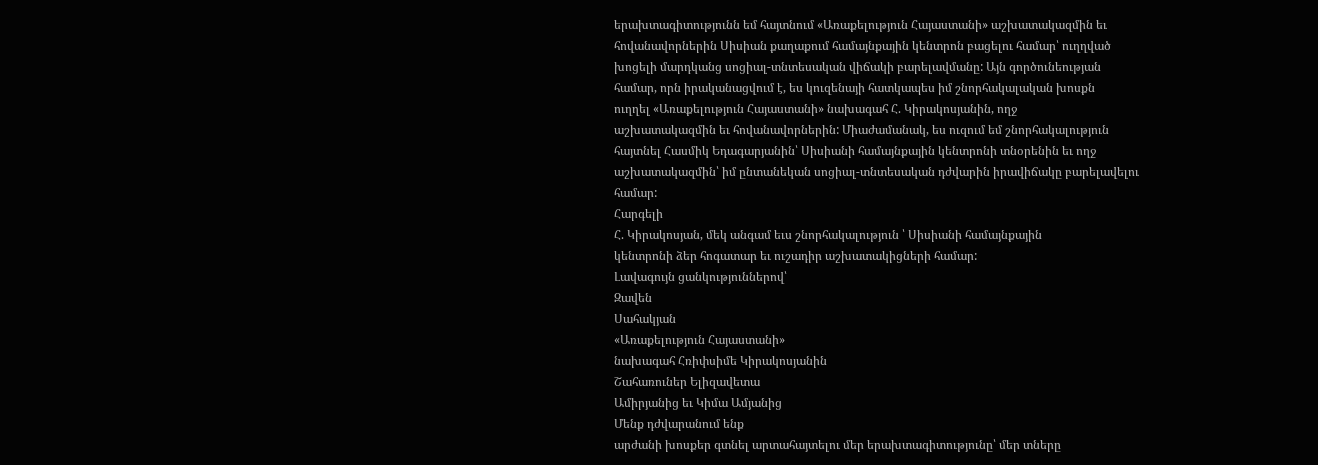երախտագիտությունն եմ հայտնում «Առաքելություն Հայաստանի» աշխատակազմին եւ
հովանավորներին Սիսիան քաղաքում համայնքային կենտրոն բացելու համար՝ ուղղված
խոցելի մարդկանց սոցիալ-տնտեսական վիճակի բարելավմանը: Այն գործունեության
համար, որն իրականացվում է, ես կուզենայի հատկապես իմ շնորհակալական խոսքն
ուղղել «Առաքելություն Հայաստանի» նախագահ Հ. Կիրակոսյանին, ողջ
աշխատակազմին եւ հովանավորներին: Միաժամանակ, ես ուզում եմ շնորհակալություն
հայտնել Հասմիկ Եդագարյանին՝ Սիսիանի համայնքային կենտրոնի տնօրենին եւ ողջ
աշխատակազմին՝ իմ ընտանեկան սոցիալ-տնտեսական դժվարին իրավիճակը բարելավելու
համար:
Հարգելի
Հ. Կիրակոսյան, մեկ անգամ եւս շնորհակալություն ՝ Սիսիանի համայնքային
կենտրոնի ձեր հոգատար եւ ուշադիր աշխատակիցների համար:
Լավագույն ցանկություններով՝
Զավեն
Սահակյան
«Առաքելություն Հայաստանի»
նախագահ Հռիփսիմե Կիրակոսյանին
Շահառուներ Ելիզավետա
Ամիրյանից եւ Կիմա Ամյանից
Մենք դժվարանում ենք
արժանի խոսքեր գտնել արտահայտելու մեր երախտագիտությունը՝ մեր տները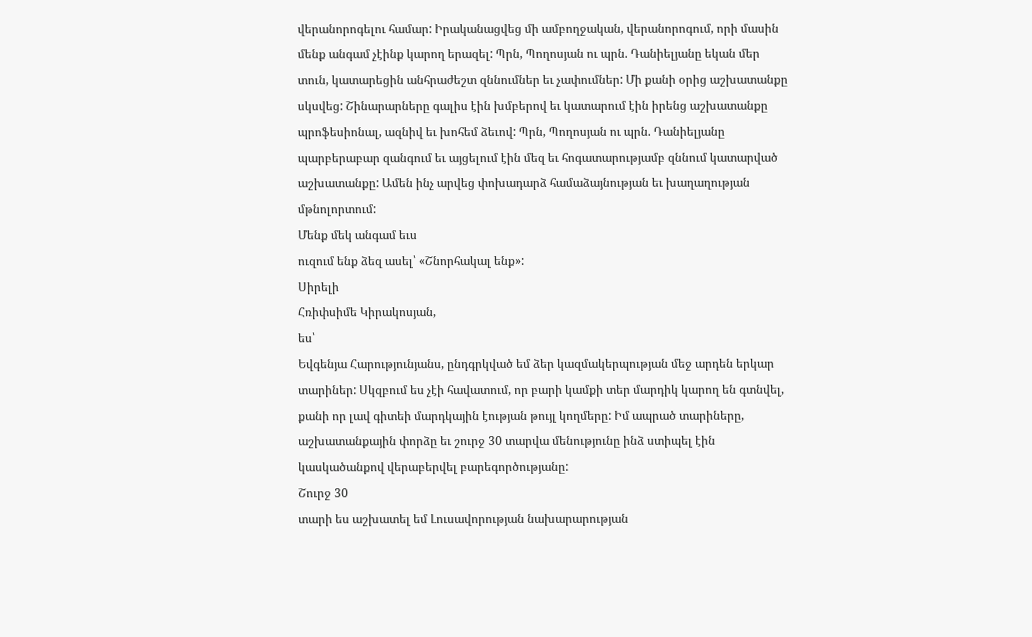վերանորոգելու համար: Իրականացվեց մի ամբողջական, վերանորոգում, որի մասին
մենք անգամ չէինք կարող երազել: Պրն, Պողոսյան ու պրն. Դանիելյանը եկան մեր
տուն, կատարեցին անհրաժեշտ զննումներ եւ չափումներ: Մի քանի օրից աշխատանքը
սկսվեց: Շինարարները գալիս էին խմբերով եւ կատարում էին իրենց աշխատանքը
պրոֆեսիոնալ, ազնիվ եւ խոհեմ ձեւով: Պրն, Պողոսյան ու պրն. Դանիելյանը
պարբերաբար զանգում եւ այցելում էին մեզ եւ հոգատարությամբ զննում կատարված
աշխատանքը: Ամեն ինչ արվեց փոխադարձ համաձայնության եւ խաղաղության
մթնոլորտում:
Մենք մեկ անգամ եւս
ուզում ենք ձեզ ասել՝ «Շնորհակալ ենք»:
Սիրելի
Հռիփսիմե Կիրակոսյան,
ես՝
Եվգենյա Հարությունյանս, ընդգրկված եմ ձեր կազմակերպության մեջ արդեն երկար
տարիներ: Սկզբում ես չէի հավատում, որ բարի կամքի տեր մարդիկ կարող են գտնվել,
քանի որ լավ գիտեի մարդկային էության թույլ կողմերը: Իմ ապրած տարիները,
աշխատանքային փորձը եւ շուրջ 30 տարվա մենությունը ինձ ստիպել էին
կասկածանքով վերաբերվել բարեգործությանը:
Շուրջ 30
տարի ես աշխատել եմ Լուսավորության նախարարության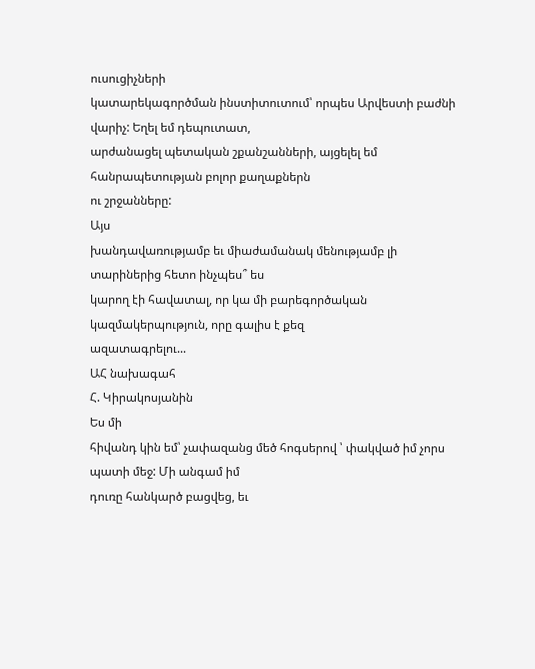ուսուցիչների
կատարեկագործման ինստիտուտում՝ որպես Արվեստի բաժնի վարիչ: Եղել եմ դեպուտատ,
արժանացել պետական շքանշանների, այցելել եմ հանրապետության բոլոր քաղաքներն
ու շրջանները:
Այս
խանդավառությամբ եւ միաժամանակ մենությամբ լի տարիներից հետո ինչպես՞ ես
կարող էի հավատալ, որ կա մի բարեգործական կազմակերպություն, որը գալիս է քեզ
ազատագրելու...
ԱՀ նախագահ
Հ. Կիրակոսյանին
Ես մի
հիվանդ կին եմ՝ չափազանց մեծ հոգսերով ՝ փակված իմ չորս պատի մեջ: Մի անգամ իմ
դուռը հանկարծ բացվեց, եւ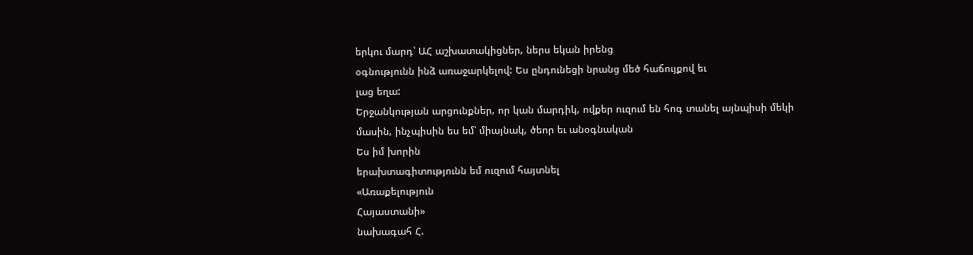երկու մարդ՝ ԱՀ աշխատակիցներ, ներս եկան իրենց
օգնությունն ինձ առաջարկելով: Ես ընդունեցի նրանց մեծ հաճույքով եւ
լաց եղա:
Երջանկության արցունքներ, որ կան մարդիկ, ովքեր ուզում են հոգ տանել այնպիսի մեկի
մասին, ինչպիսին ես եմ՝ միայնակ, ծեոր եւ անօգնական
Ես իմ խորին
երախտագիտությունն եմ ուզում հայտնել
«Առաքելություն
Հայաստանի»
նախագահ Հ.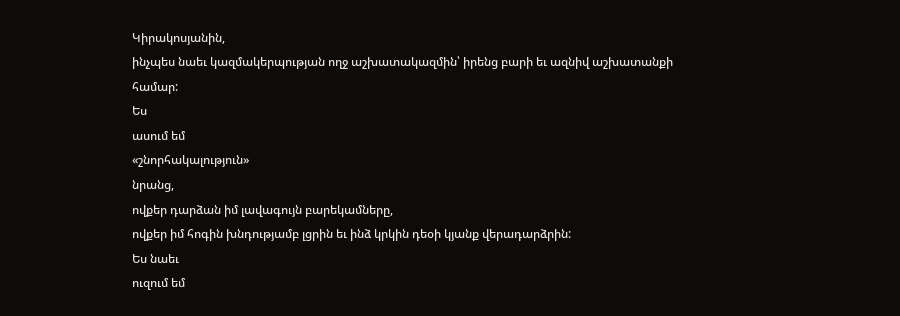Կիրակոսյանին,
ինչպես նաեւ կազմակերպության ողջ աշխատակազմին՝ իրենց բարի եւ ազնիվ աշխատանքի
համար:
Ես
ասում եմ
«շնորհակալություն»
նրանց,
ովքեր դարձան իմ լավագույն բարեկամները,
ովքեր իմ հոգին խնդությամբ լցրին եւ ինձ կրկին դեօի կյանք վերադարձրին:
Ես նաեւ
ուզում եմ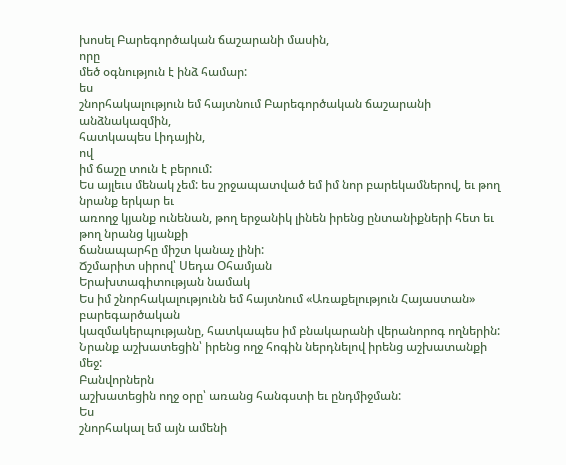խոսել Բարեգործական ճաշարանի մասին,
որը
մեծ օգնություն է ինձ համար:
ես
շնորհակալություն եմ հայտնում Բարեգործական ճաշարանի անձնակազմին,
հատկապես Լիդային,
ով
իմ ճաշը տուն է բերում:
Ես այլեւս մենակ չեմ: ես շրջապատված եմ իմ նոր բարեկամներով, եւ թող նրանք երկար եւ
առողջ կյանք ունենան, թող երջանիկ լինեն իրենց ընտանիքների հետ եւ թող նրանց կյանքի
ճանապարհը միշտ կանաչ լինի:
Ճշմարիտ սիրով՝ Սեդա Օհամյան
Երախտագիտության նամակ
Ես իմ շնորհակալությունն եմ հայտնում «Առաքելություն Հայաստան» բարեգարծական
կազմակերպությանը, հատկապես իմ բնակարանի վերանորոգ ողներին:
Նրանք աշխատեցին՝ իրենց ողջ հոգին ներդնելով իրենց աշխատանքի մեջ:
Բանվորներն
աշխատեցին ողջ օրը՝ առանց հանգստի եւ ընդմիջման:
Ես
շնորհակալ եմ այն ամենի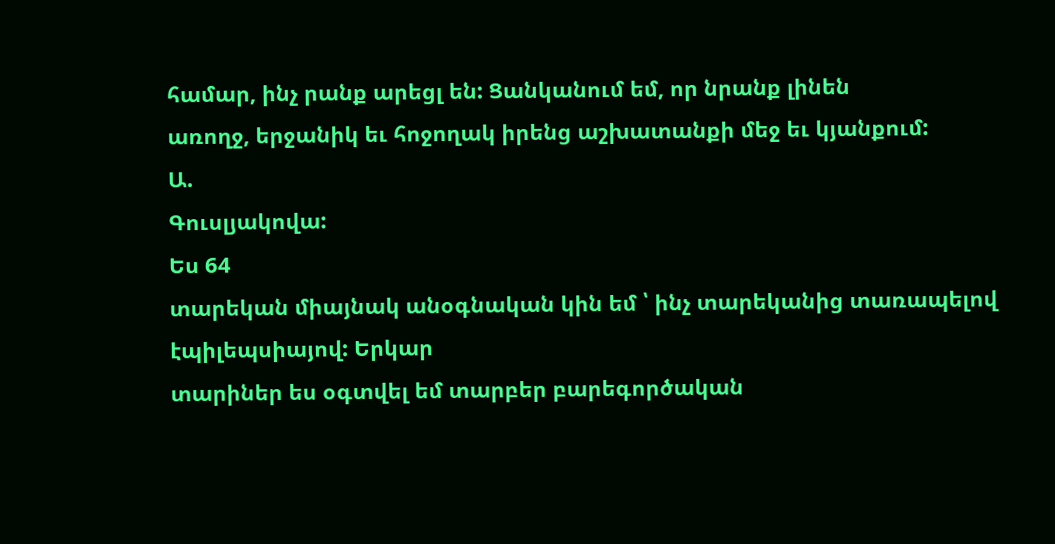համար, ինչ րանք արեցլ են: Ցանկանում եմ, որ նրանք լինեն
առողջ, երջանիկ եւ հոջողակ իրենց աշխատանքի մեջ եւ կյանքում:
Ա.
Գուսլյակովա:
Ես 64
տարեկան միայնակ անօգնական կին եմ ՝ ինչ տարեկանից տառապելով էպիլեպսիայով: Երկար
տարիներ ես օգտվել եմ տարբեր բարեգործական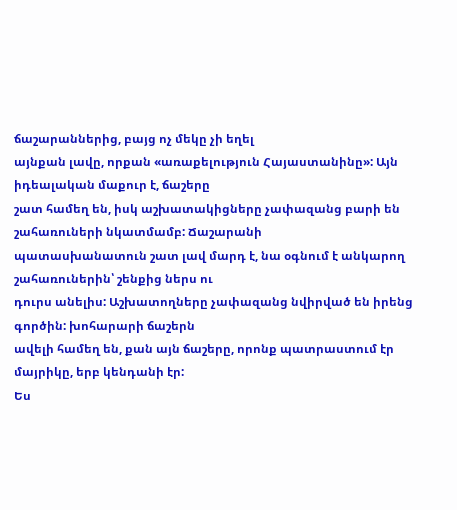ճաշարաններից, բայց ոչ մեկը չի եղել
այնքան լավը, որքան «առաքելություն Հայաստանինը»: Այն իդեալական մաքուր է, ճաշերը
շատ համեղ են, իսկ աշխատակիցները չափազանց բարի են շահառուների նկատմամբ: Ճաշարանի
պատասխանատուն շատ լավ մարդ է, նա օգնում է անկարող շահառուներին՝ շենքից ներս ու
դուրս անելիս: Աշխատողները չափազանց նվիրված են իրենց գործին: խոհարարի ճաշերն
ավելի համեղ են, քան այն ճաշերը, որոնք պատրաստում էր մայրիկը, երբ կենդանի էր:
Ես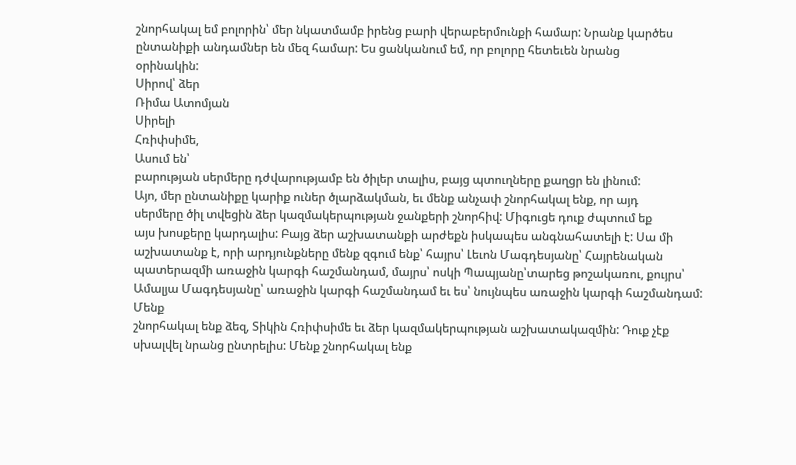շնորհակալ եմ բոլորին՝ մեր նկատմամբ իրենց բարի վերաբերմունքի համար: Նրանք կարծես
ընտանիքի անդամներ են մեզ համար: Ես ցանկանում եմ, որ բոլորը հետեւեն նրանց
օրինակին:
Սիրով՝ ձեր
Ռիմա Ատոմյան
Սիրելի
Հռիփսիմե,
Ասում են՝
բարության սերմերը դժվարությամբ են ծիլեր տալիս, բայց պտուղները քաղցր են լինում:
Այո, մեր ընտանիքը կարիք ուներ ծլարձակման, եւ մենք անչափ շնորհակալ ենք, որ այդ
սերմերը ծիլ տվեցին ձեր կազմակերպության ջանքերի շնորհիվ: Միգուցե դուք ժպտում եք
այս խոսքերը կարդալիս: Բայց ձեր աշխատանքի արժեքն իսկապես անգնահատելի է: Սա մի
աշխատանք է, որի արդյունքները մենք զգում ենք՝ հայրս՝ Լեւոն Մագդեսյանը՝ Հայրենական
պատերազմի առաջին կարգի հաշմանդամ, մայրս՝ ոսկի Պապյանը՝տարեց թոշակառու, քույրս՝
Ամալյա Մագդեսյանը՝ առաջին կարգի հաշմանդամ եւ ես՝ նույնպես առաջին կարգի հաշմանդամ:
Մենք
շնորհակալ ենք ձեզ, Տիկին Հռիփսիմե եւ ձեր կազմակերպության աշխատակազմին: Դուք չէք
սխալվել նրանց ընտրելիս: Մենք շնորհակալ ենք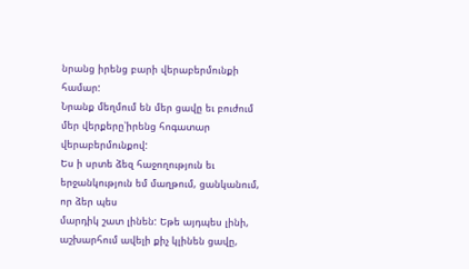նրանց իրենց բարի վերաբերմունքի համար:
Նրանք մեղմում են մեր ցավը եւ բուժում մեր վերքերը՝իրենց հոգատար վերաբերմունքով:
Ես ի սրտե ձեզ հաջողություն եւ երջանկություն եմ մաղթում, ցանկանում, որ ձեր պես
մարդիկ շատ լինեն: Եթե այդպես լինի, աշխարհում ավելի քիչ կլինեն ցավը,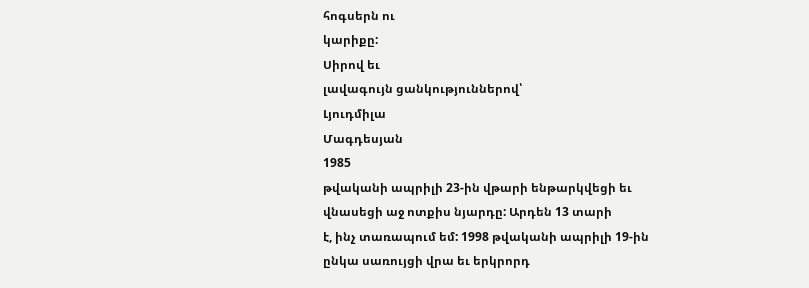հոգսերն ու
կարիքը:
Սիրով եւ
լավագույն ցանկություններով՝
Լյուդմիլա
Մագդեսյան
1985
թվականի ապրիլի 23-ին վթարի ենթարկվեցի եւ վնասեցի աջ ոտքիս նյարդը: Արդեն 13 տարի
է, ինչ տառապում եմ: 1998 թվականի ապրիլի 19-ին ընկա սառույցի վրա եւ երկրորդ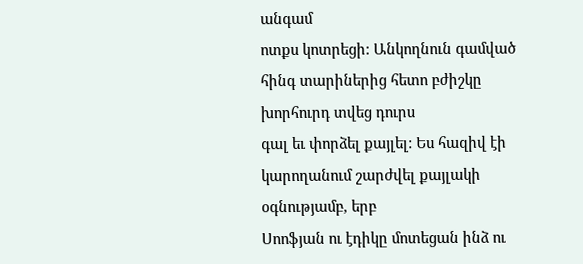անգամ
ոտքս կոտրեցի: Անկողնուն գամված հինգ տարիներից հետո բժիշկը խորհուրդ տվեց դուրս
գալ եւ փորձել քայլել: Ես հազիվ էի կարողանում շարժվել քայլակի օգնությամբ, երբ
Սոոֆյան ու էդիկը մոտեցան ինձ ու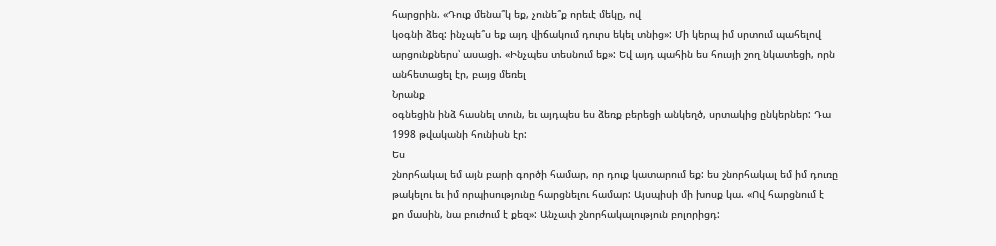հարցրին. «Դուք մենա՞կ եք, չունե՞ք որեւէ մեկը, ով
կօգնի ձեզ: ինչպե՞ս եք այդ վիճակում դուրս եկել տնից»: Մի կերպ իմ սրտում պահելով
արցունքներս՝ ասացի. «Ինչպես տեսնում եք»: Եվ այդ պահին ես հուսյի շող նկատեցի, որն
անհետացել էր, բայց մեռել
Նրանք
օգնեցին ինձ հասնել տուն, եւ այդպես ես ձեռք բերեցի անկեղծ, սրտակից ընկերներ: Դա
1998 թվականի հունիսն էր:
Ես
շնորհակալ եմ այն բարի գործի համար, որ դուք կատարում եք: ես շնորհակալ եմ իմ դուռը
թակելու եւ իմ որպիսությունը հարցնելու համար: Այսպիսի մի խոսք կա. «Ով հարցնում է
քո մասին, նա բուժում է քեզ»: Անչափ շնորհակալություն բոլորիցդ: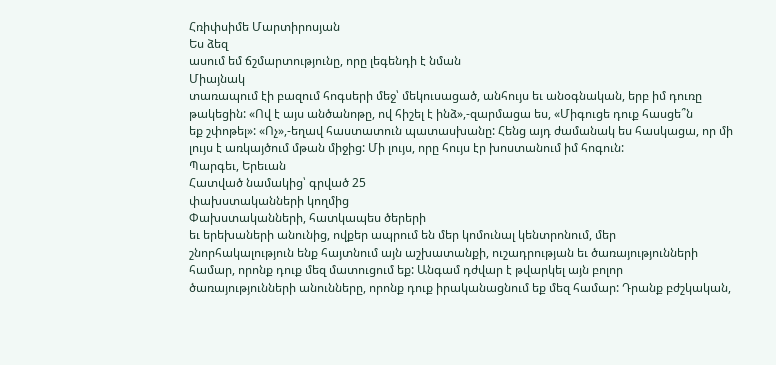Հռիփսիմե Մարտիրոսյան
Ես ձեզ
ասում եմ ճշմարտությունը, որը լեգենդի է նման
Միայնակ
տառապում էի բազում հոգսերի մեջ՝ մեկուսացած, անհույս եւ անօգնական, երբ իմ դուռը
թակեցին: «Ով է այս անծանոթը, ով հիշել է ինձ»,-զարմացա ես, «Միգուցե դուք հասցե՞ն
եք շփոթել»: «Ոչ»,-եղավ հաստատուն պատասխանը: Հենց այդ ժամանակ ես հասկացա, որ մի
լույս է առկայծում մթան միջից: Մի լույս, որը հույս էր խոստանում իմ հոգուն:
Պարգեւ, Երեւան
Հատված նամակից՝ գրված 25
փախստականների կողմից
Փախստականների, հատկապես ծերերի
եւ երեխաների անունից, ովքեր ապրում են մեր կոմունալ կենտրոնում, մեր
շնորհակալություն ենք հայտնում այն աշխատանքի, ուշադրության եւ ծառայությունների
համար, որոնք դուք մեզ մատուցում եք: Անգամ դժվար է թվարկել այն բոլոր
ծառայությունների անունները, որոնք դուք իրականացնում եք մեզ համար: Դրանք բժշկական,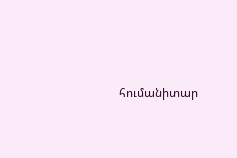հումանիտար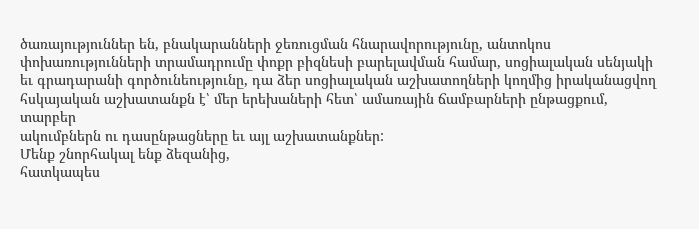ծառայություններ են, բնակարանների ջեռուցման հնարավորությունը, անտոկոս
փոխառությունների տրամադրումը փոքր բիզնեսի բարելավման համար, սոցիալական սենյակի
եւ գրադարանի գործունեությունը, դա ձեր սոցիալական աշխատողների կողմից իրականացվող
հսկայական աշխատանքն է՝ մեր երեխաների հետ՝ ամառային ճամբարների ընթացքում, տարբեր
ակումբներն ու դասընթացները եւ այլ աշխատանքներ:
Մենք շնորհակալ ենք ձեզանից,
հատկապես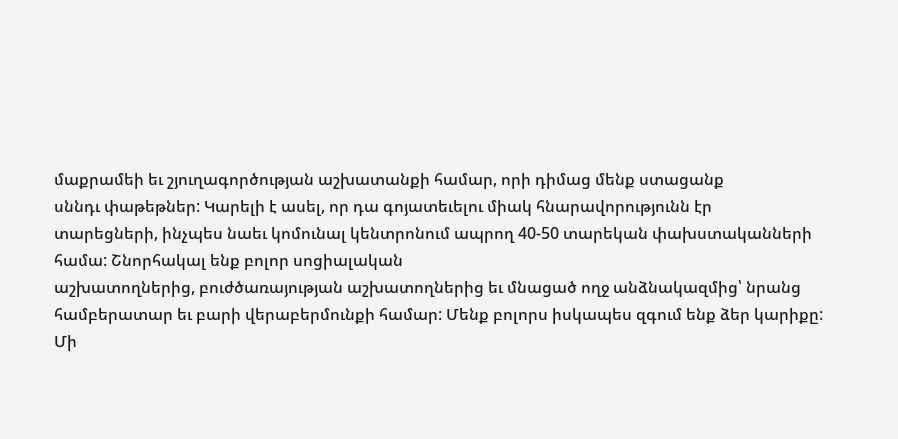մաքրամեի եւ շյուղագործության աշխատանքի համար, որի դիմաց մենք ստացանք
սննդւ փաթեթներ: Կարելի է ասել, որ դա գոյատեւելու միակ հնարավորությունն էր
տարեցների, ինչպես նաեւ կոմունալ կենտրոնում ապրող 40-50 տարեկան փախստականների
համա: Շնորհակալ ենք բոլոր սոցիալական
աշխատողներից, բուժծառայության աշխատողներից եւ մնացած ողջ անձնակազմից՝ նրանց
համբերատար եւ բարի վերաբերմունքի համար: Մենք բոլորս իսկապես զգում ենք ձեր կարիքը:
Մի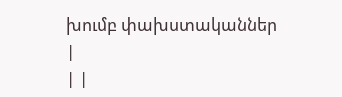խումբ փախստականներ
|
| |